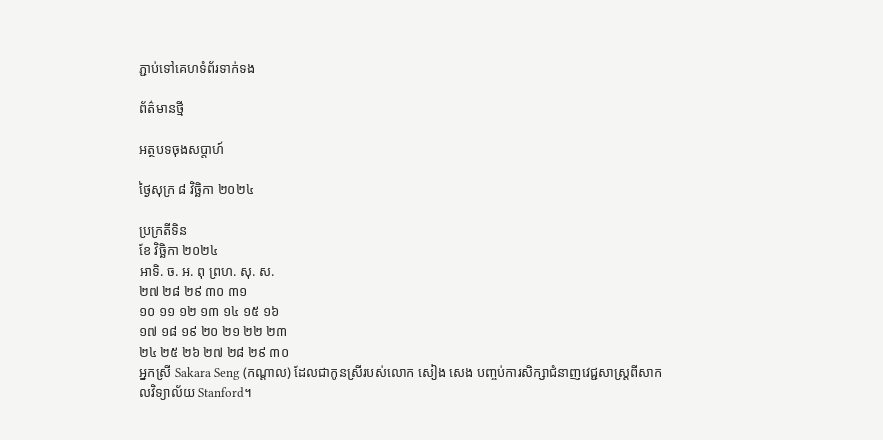ភ្ជាប់ទៅគេហទំព័រទាក់ទង

ព័ត៌មានថ្មី

អត្ថបទចុងសប្តាហ៍

ថ្ងៃសុក្រ ៨ វិច្ឆិកា ២០២៤

ប្រក្រតីទិន
ខែ វិច្ឆិកា ២០២៤
អាទិ. ច. អ. ពុ ព្រហ. សុ. ស.
២៧ ២៨ ២៩ ៣០ ៣១
១០ ១១ ១២ ១៣ ១៤ ១៥ ១៦
១៧ ១៨ ១៩ ២០ ២១ ២២ ២៣
២៤ ២៥ ២៦ ២៧ ២៨ ២៩ ៣០
អ្នកស្រី Sakara Seng (កណ្ដាល) ដែលជាកូនស្រីរបស់លោក សៀង សេង បញ្ចប់ការសិក្សាជំនាញវេជ្ជសាស្ត្រពីសាកលវិទ្យាល័យ Stanford។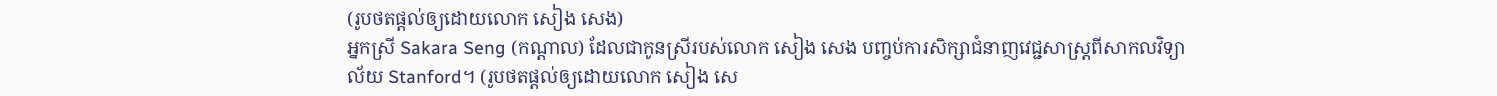(រូបថតផ្ដល់ឲ្យដោយលោក សៀង សេង)
អ្នកស្រី Sakara Seng (កណ្ដាល) ដែលជាកូនស្រីរបស់លោក សៀង សេង បញ្ចប់ការសិក្សាជំនាញវេជ្ជសាស្ត្រពីសាកលវិទ្យាល័យ Stanford។ (រូបថតផ្ដល់ឲ្យដោយលោក សៀង សេ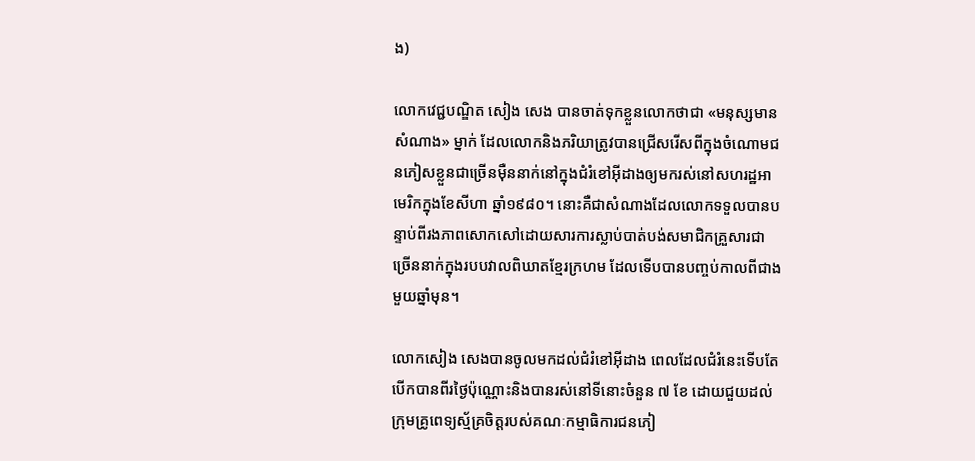ង)

លោកវេជ្ជបណ្ឌិត សៀង សេង បានចាត់ទុកខ្លួនលោកថាជា «មនុស្សមានសំណាង» ម្នាក់ ដែលលោកនិងភរិយាត្រូវបានជ្រើសរើសពីក្នុងចំណោមជនភៀសខ្លួនជាច្រើនម៉ឺននាក់នៅក្នុងជំរំខៅអ៊ីដាងឲ្យមករស់នៅសហរដ្ឋអាមេរិកក្នុងខែសីហា ឆ្នាំ១៩៨០។ នោះគឺជាសំណាងដែលលោកទទួលបានបន្ទាប់ពីរងភាពសោកសៅដោយសារការស្លាប់បាត់បង់សមាជិកគ្រួសារជាច្រើននាក់ក្នុងរបបវាលពិឃាតខ្មែរក្រហម ដែលទើបបានបញ្ចប់កាលពីជាងមួយឆ្នាំមុន។

លោកសៀង សេងបានចូលមកដល់ជំរំខៅអ៊ីដាង ពេលដែលជំរំនេះទើបតែបើកបានពីរថ្ងៃប៉ុណ្ណោះនិងបានរស់នៅទីនោះចំនួន ៧ ខែ ដោយជួយដល់ក្រុមគ្រូពេទ្យស្ម័គ្រចិត្តរបស់គណៈកម្មាធិការជនភៀ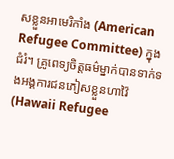សខ្លួនអាមេរិកាំង (American Refugee Committee) ក្នុងជំរំ។ គ្រូពេទ្យចិត្តធម៌ម្នាក់បានទាក់ទងអង្គការជនភៀសខ្លួនហាវ៉ៃ (Hawaii Refugee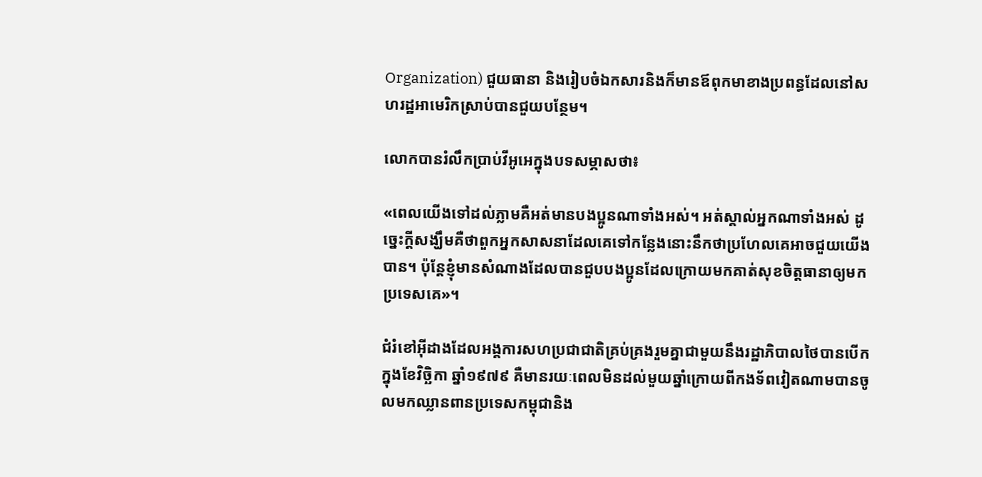Organization) ជួយធានា និងរៀបចំឯកសារនិងក៏មានឪពុកមាខាងប្រពន្ធដែលនៅសហរដ្ឋអាមេរិកស្រាប់បានជួយបន្ថែម។

លោកបានរំលឹកប្រាប់វីអូអេក្នុងបទសម្ភាសថា៖

«ពេលយើងទៅដល់ភ្លាមគឺអត់មានបងប្អូនណាទាំងអស់។ អត់ស្គាល់អ្នកណាទាំងអស់ ដូច្នេះក្តីសង្ឃឹមគឺថាពួកអ្នកសាសនាដែលគេទៅកន្លែងនោះនឹកថាប្រហែលគេអាចជួយយើងបាន។ ប៉ុន្តែខ្ញុំមានសំណាងដែលបានជួបបងប្អូនដែលក្រោយមកគាត់សុខចិត្តធានាឲ្យមកប្រទេសគេ»។

ជំរំខៅអ៊ីដាងដែលអង្គការសហប្រជាជាតិគ្រប់គ្រងរួមគ្នាជាមួយនឹងរដ្ឋាភិបាលថៃបានបើកក្នុងខែវិច្ឆិកា ឆ្នាំ១៩៧៩ គឺមានរយៈពេលមិនដល់មួយឆ្នាំក្រោយពីកងទ័ពវៀតណាមបានចូលមកឈ្លានពានប្រទេសកម្ពុជានិង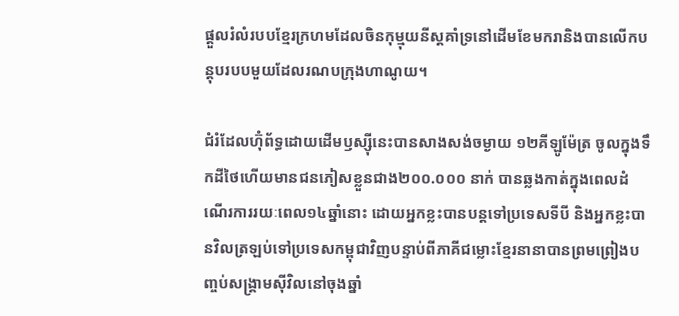ផ្តួលរំលំរបបខ្មែរក្រហមដែលចិនកុម្មុយនីស្តគាំទ្រនៅដើមខែមករានិងបានលើកបន្តុបរបបមួយដែលរណបក្រុងហាណូយ។

ជំរំដែលហ៊ុំព័ទ្ធដោយដើមឫស្ស៊ីនេះបានសាងសង់ចម្ងាយ ១២គីឡូម៉ែត្រ ចូលក្នុងទឹកដីថៃហើយមានជនភៀសខ្លួនជាង២០០.០០០ នាក់ បានឆ្លងកាត់ក្នុងពេលដំណើរការរយៈពេល១៤ឆ្នាំនោះ ដោយអ្នកខ្លះបានបន្តទៅប្រទេសទីបី និងអ្នកខ្លះបានវិលត្រឡប់ទៅប្រទេសកម្ពុជាវិញបន្ទាប់ពីភាគីជម្លោះខ្មែរនានាបានព្រមព្រៀងបញ្ចប់សង្គ្រាមស៊ីវិលនៅចុងឆ្នាំ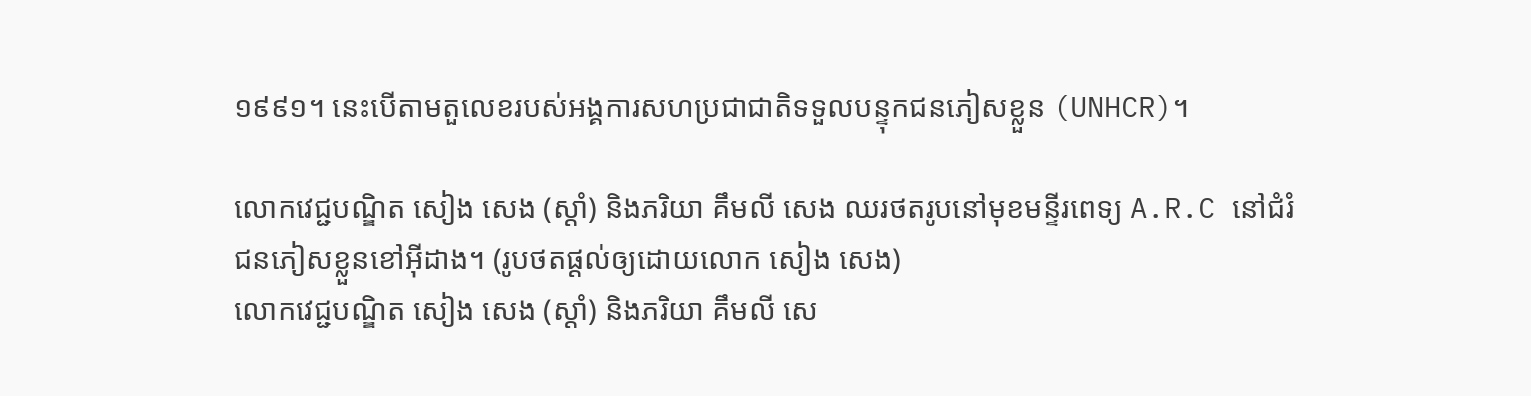១៩៩១។ នេះបើតាមតួលេខរបស់អង្គការសហប្រជាជាតិទទួលបន្ទុកជនភៀសខ្លួន (UNHCR)។

លោកវេជ្ជបណ្ឌិត សៀង សេង (ស្ដាំ) និងភរិយា គឹមលី សេង ឈរថតរូបនៅមុខមន្ទីរពេទ្យ A.R.C នៅជំរំជនភៀសខ្លួនខៅអ៊ីដាង។ (រូបថតផ្ដល់ឲ្យដោយលោក សៀង សេង)
លោកវេជ្ជបណ្ឌិត សៀង សេង (ស្ដាំ) និងភរិយា គឹមលី សេ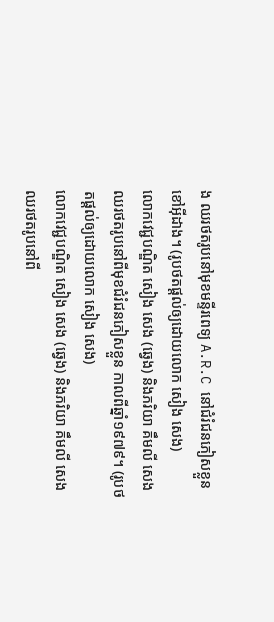ង ឈរថតរូបនៅមុខមន្ទីរពេទ្យ A.R.C នៅជំរំជនភៀសខ្លួនខៅអ៊ីដាង។ (រូបថតផ្ដល់ឲ្យដោយលោក សៀង សេង)
លោកវេជ្ជបណ្ឌិត សៀង សេង (ឆ្វេង) និងភរិយា គឹមលី សេង ឈរថតរូបនៅពីមុខជំរំជនភៀសខ្លួន កាលពីឆ្នាំ១៩៧៩។ (រូបថតផ្ដល់ឲ្យដោយលោក សៀង សេង)
លោកវេជ្ជបណ្ឌិត សៀង សេង (ឆ្វេង) និងភរិយា គឹមលី សេង ឈរថតរូបនៅពី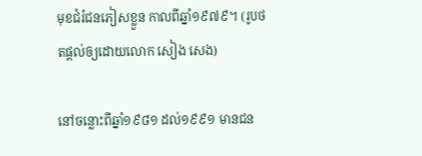មុខជំរំជនភៀសខ្លួន កាលពីឆ្នាំ១៩៧៩។ (រូបថតផ្ដល់ឲ្យដោយលោក សៀង សេង)

នៅចន្លោះពីឆ្នាំ១៩៨១ ដល់១៩៩១ មានជន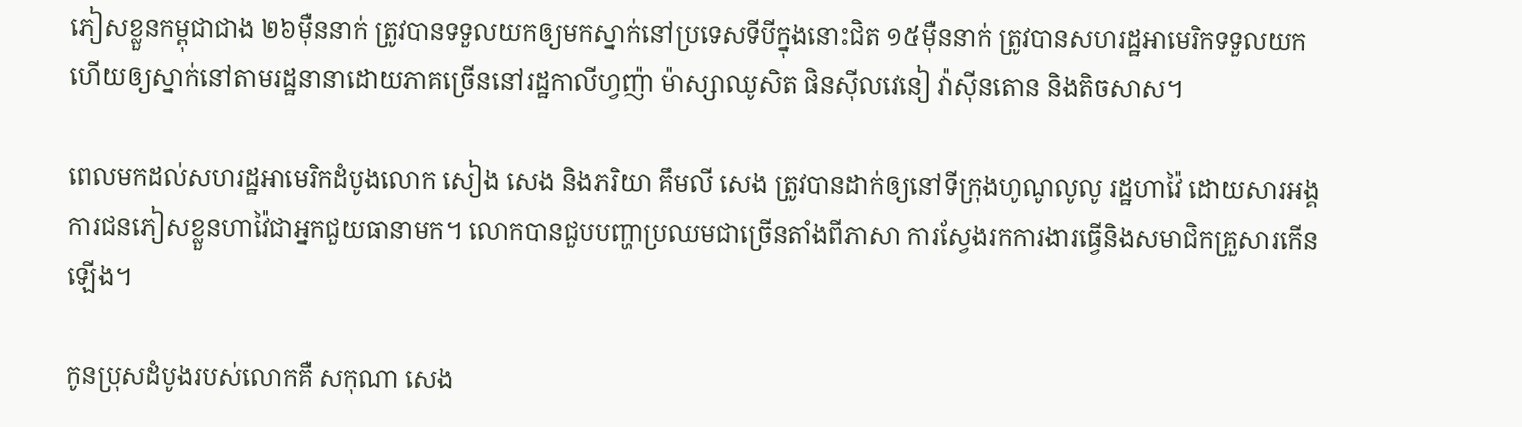ភៀសខ្លួនកម្ពុជាជាង ២៦ម៉ឺននាក់ ត្រូវបានទទួលយកឲ្យមកស្នាក់នៅប្រទេសទីបីក្នុងនោះជិត ១៥ម៉ឺននាក់ ត្រូវបានសហរដ្ឋអាមេរិកទទួលយកហើយឲ្យស្នាក់នៅតាមរដ្ឋនានាដោយភាគច្រើននៅរដ្ឋកាលីហ្វញ៉ា ម៉ាស្សាឈូសិត ផិនស៊ីលវេនៀ វ៉ាស៊ីនតោន និងតិចសាស។

ពេលមកដល់សហរដ្ឋអាមេរិកដំបូងលោក សៀង សេង និងភរិយា គឹមលី សេង ត្រូវបានដាក់ឲ្យនៅទីក្រុងហូណូលូលូ រដ្ឋហាវ៉ៃ ដោយសារអង្គការជនភៀសខ្លួនហាវ៉ៃជាអ្នកជួយធានាមក។ លោកបានជួបបញ្ហាប្រឈមជាច្រើនតាំងពីភាសា ការស្វែងរកការងារធ្វើនិងសមាជិកគ្រួសារកើនឡើង។

កូនប្រុសដំបូងរបស់លោកគឺ សកុណា សេង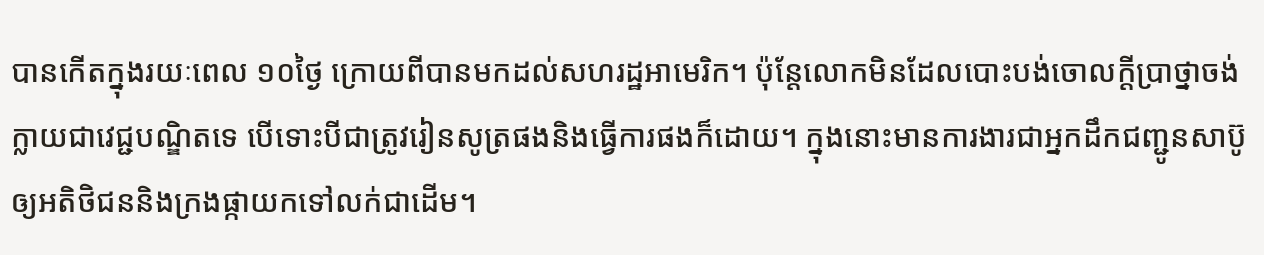បានកើតក្នុងរយៈពេល ១០ថ្ងៃ ក្រោយពីបានមកដល់សហរដ្ឋអាមេរិក។ ប៉ុន្តែលោកមិនដែលបោះបង់ចោលក្តីប្រាថ្នាចង់ក្លាយជាវេជ្ជបណ្ឌិតទេ បើទោះបីជាត្រូវរៀនសូត្រផងនិងធ្វើការផងក៏ដោយ។ ក្នុងនោះមានការងារជាអ្នកដឹកជញ្ជូនសាប៊ូឲ្យអតិថិជននិងក្រងផ្កាយកទៅលក់ជាដើម។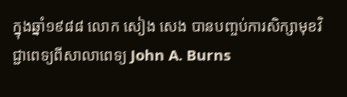ក្នុងឆ្នាំ១៩៨៨ លោក សៀង សេង បានបញ្ចប់ការសិក្សាមុខវិជ្ជាពេទ្យពីសាលាពេទ្យ John A. Burns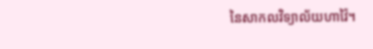នៃសាកលវិទ្យាល័យហាវ៉ៃ។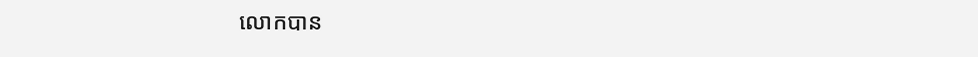លោកបាន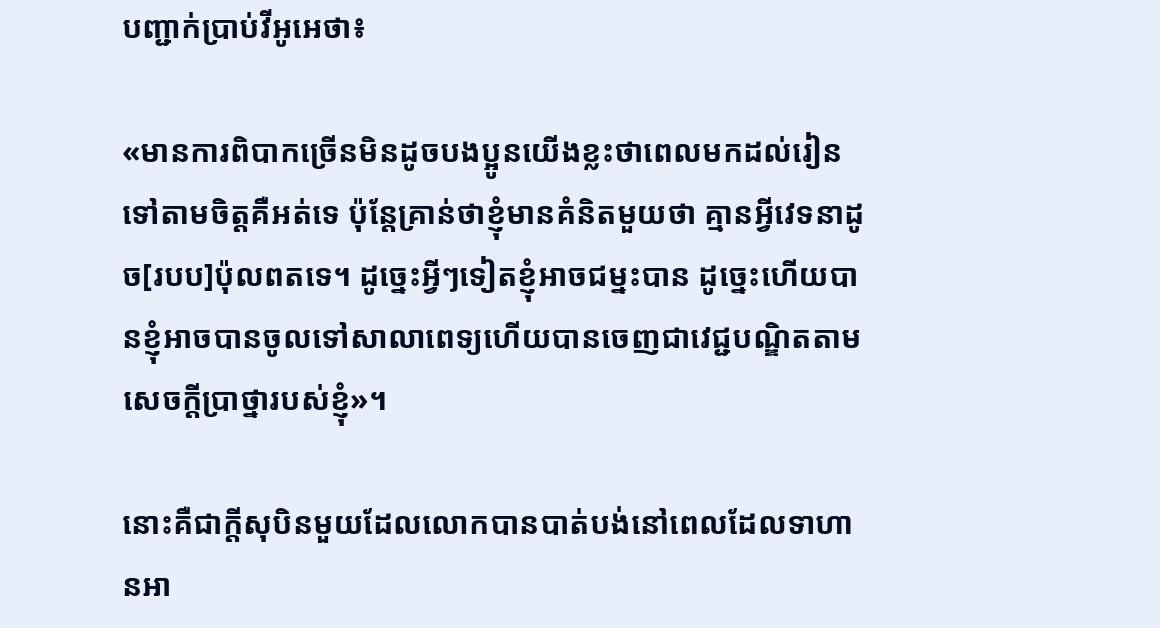បញ្ជាក់ប្រាប់វីអូអេថា៖

«មានការពិបាកច្រើនមិនដូចបងប្អូនយើងខ្លះថាពេលមកដល់រៀនទៅតាមចិត្តគឺអត់ទេ ប៉ុន្តែគ្រាន់ថាខ្ញុំមានគំនិតមួយថា គ្មានអ្វីវេទនាដូច[របប]ប៉ុលពតទេ។ ដូច្នេះអ្វីៗទៀតខ្ញុំអាចជម្នះបាន ដូច្នេះហើយបានខ្ញុំអាចបានចូលទៅសាលាពេទ្យហើយបានចេញជាវេជ្ជបណ្ឌិតតាមសេចក្តីប្រាថ្នារបស់ខ្ញុំ»។

នោះគឺជាក្តីសុបិនមួយដែលលោកបានបាត់បង់នៅពេលដែលទាហានអា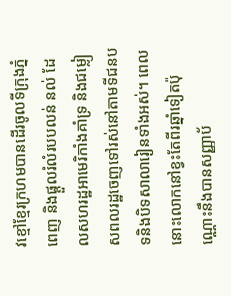វខ្មៅខ្មែរក្រហមបានដើរចូលទីក្រុងភ្នំពេញ និងផ្តួលរំលំរបបលន់ នល់ ដែលសហរដ្ឋអាមេរិកាំងគាំទ្រ និងជម្លៀសពលរដ្ឋចេញទៅរស់នៅតាមទីជនបទនិងបិទសាលារៀនទាំងអស់។ ពេលនោះលោកនៅខ្វះតែពីរឆ្នាំទៀតប៉ុណ្ណោះនឹងបានសញ្ញាប័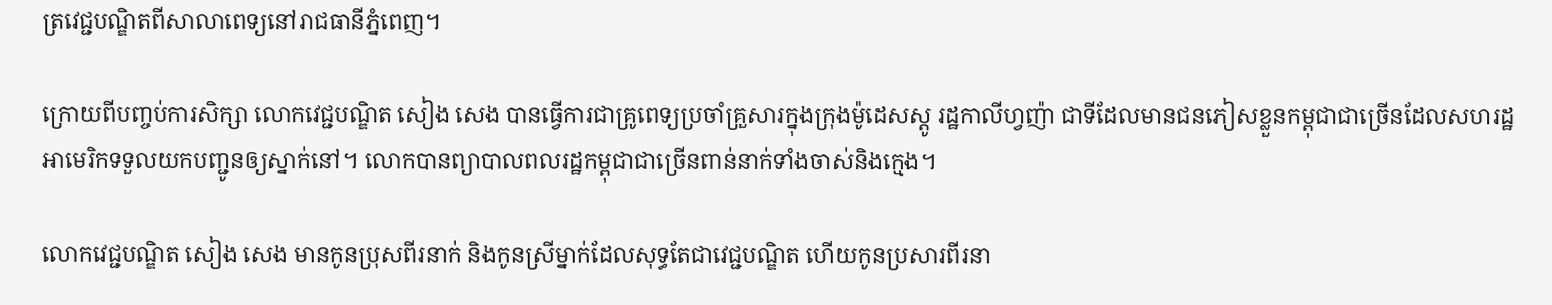ត្រវេជ្ជបណ្ឌិតពីសាលាពេទ្យនៅរាជធានីភ្នំពេញ។

ក្រោយពីបញ្ចប់ការសិក្សា លោកវេជ្ជបណ្ឌិត សៀង សេង បានធ្វើការជាគ្រូពេទ្យប្រចាំគ្រួសារក្នុងក្រុងម៉ូដេសស្តូ រដ្ឋកាលីហ្វញ៉ា ជាទីដែលមានជនភៀសខ្លួនកម្ពុជាជាច្រើនដែលសហរដ្ឋអាមេរិកទទួលយកបញ្ជូនឲ្យស្នាក់នៅ។ លោកបានព្យាបាលពលរដ្ឋកម្ពុជាជាច្រើនពាន់នាក់ទាំងចាស់និងក្មេង។

លោកវេជ្ជបណ្ឌិត សៀង សេង មានកូនប្រុសពីរនាក់ និងកូនស្រីម្នាក់ដែលសុទ្ធតែជាវេជ្ជបណ្ឌិត ហើយកូនប្រសារពីរនា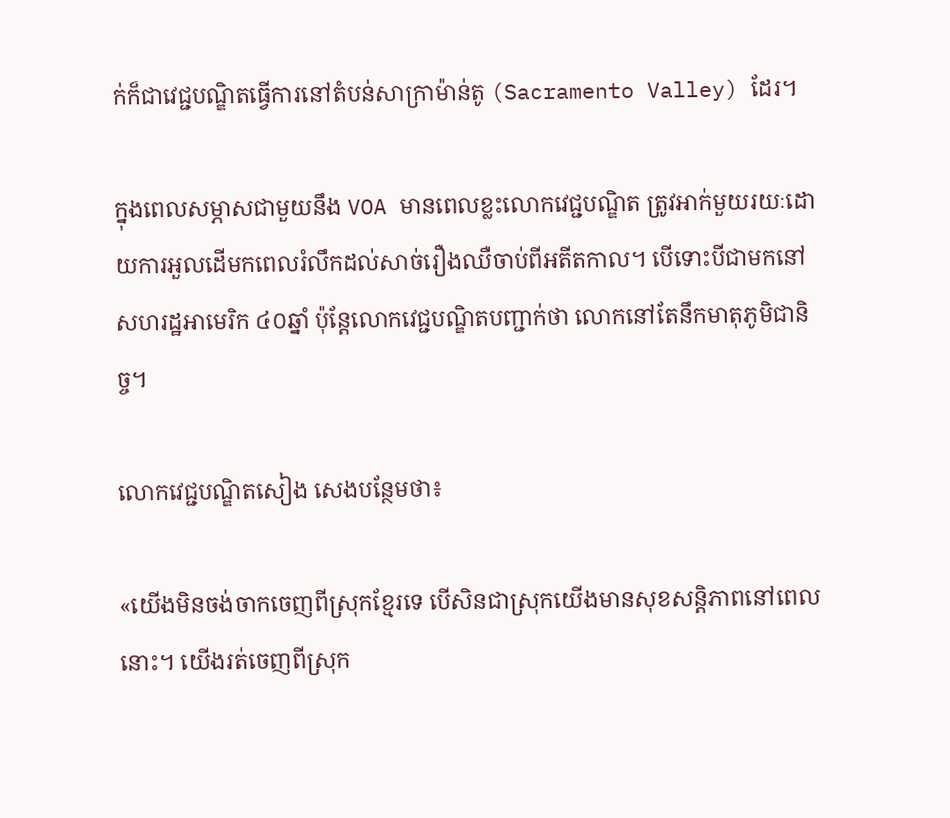ក់ក៏ជាវេជ្ជបណ្ឌិតធ្វើការនៅតំបន់សាក្រាម៉ាន់តូ (Sacramento Valley) ដែរ។

ក្នុងពេលសម្ភាសជាមួយនឹង VOA មានពេលខ្លះលោកវេជ្ជបណ្ឌិត ត្រូវអាក់មួយរយៈដោយការអួលដើមកពេលរំលឹកដល់សាច់រឿងឈឺចាប់ពីអតីតកាល។ បើទោះបីជាមកនៅសហរដ្ឋអាមេរិក ៤០ឆ្នាំ ប៉ុន្តែលោកវេជ្ជបណ្ឌិតបញ្ជាក់ថា លោកនៅតែនឹកមាតុភូមិជានិច្ច។

លោកវេជ្ជបណ្ឌិតសៀង សេងបន្ថែមថា៖

«យើងមិនចង់ចាកចេញពីស្រុកខ្មែរទេ បើសិនជាស្រុកយើងមានសុខសន្តិភាពនៅពេលនោះ។ យើងរត់ចេញពីស្រុក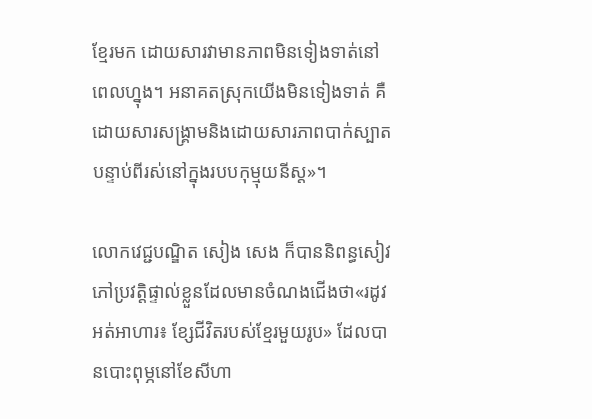ខ្មែរមក ដោយសារវាមានភាពមិនទៀងទាត់នៅពេលហ្នុង។ អនាគតស្រុកយើងមិនទៀងទាត់ គឺដោយសារសង្គ្រាមនិងដោយសារភាពបាក់ស្បាតបន្ទាប់ពីរស់នៅក្នុងរបបកុម្មុយនីស្ត»។

លោកវេជ្ជបណ្ឌិត សៀង សេង ក៏បាននិពន្ធសៀវភៅប្រវត្តិផ្ទាល់ខ្លួនដែលមានចំណងជើងថា«រដូវអត់អាហារ៖ ខ្សែជីវិតរបស់ខ្មែរមួយរូប» ដែលបានបោះពុម្ភនៅខែសីហា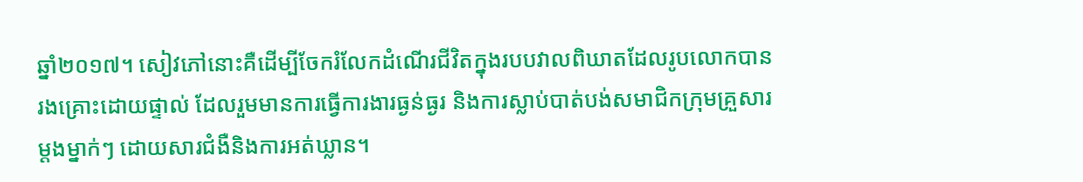ឆ្នាំ២០១៧។ សៀវភៅនោះគឺដើម្បីចែករំលែកដំណើរជីវិតក្នុងរបបវាលពិឃាតដែលរូបលោកបានរងគ្រោះដោយផ្ទាល់ ដែលរួមមានការធ្វើការងារធ្ងន់ធ្ងរ និងការស្លាប់បាត់បង់សមាជិកក្រុមគ្រួសារម្តងម្នាក់ៗ ដោយសារជំងឺនិងការអត់ឃ្លាន។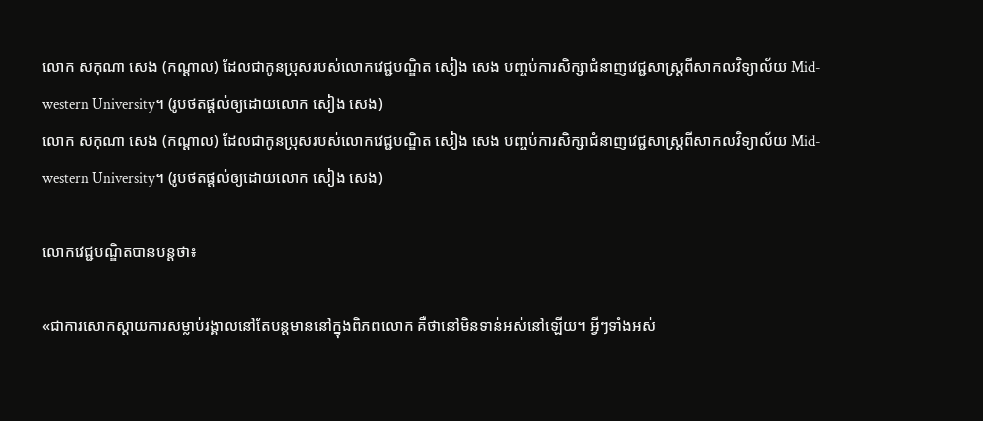លោក សកុណា សេង (កណ្ដាល) ដែលជាកូនប្រុសរបស់លោកវេជ្ជបណ្ឌិត សៀង សេង បញ្ចប់ការសិក្សាជំនាញវេជ្ជសាស្ត្រពីសាកលវិទ្យាល័យ Mid-western University។ (រូបថតផ្ដល់ឲ្យដោយលោក សៀង សេង)
លោក សកុណា សេង (កណ្ដាល) ដែលជាកូនប្រុសរបស់លោកវេជ្ជបណ្ឌិត សៀង សេង បញ្ចប់ការសិក្សាជំនាញវេជ្ជសាស្ត្រពីសាកលវិទ្យាល័យ Mid-western University។ (រូបថតផ្ដល់ឲ្យដោយលោក សៀង សេង)

លោកវេជ្ជបណ្ឌិតបានបន្តថា៖

«ជាការសោកស្តាយការសម្លាប់រង្គាលនៅតែបន្តមាននៅក្នុងពិភពលោក គឺថានៅមិនទាន់អស់នៅឡើយ។ អ្វីៗទាំងអស់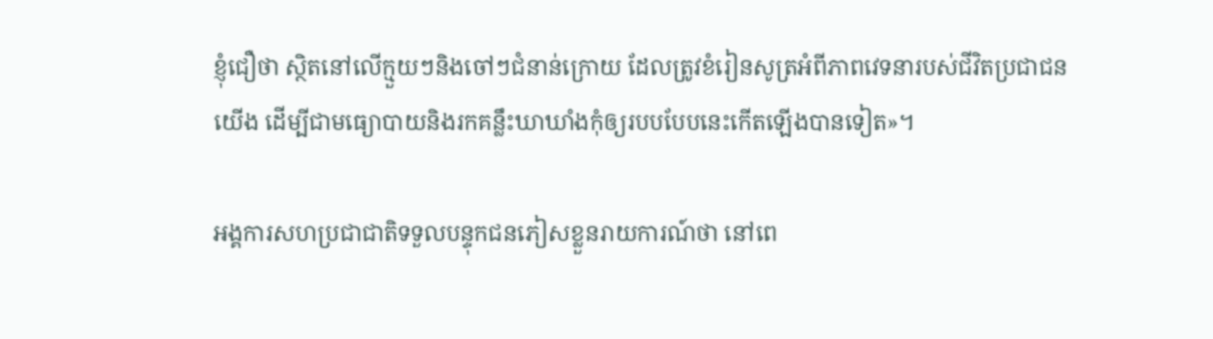ខ្ញុំជឿថា ស្ថិតនៅលើក្មួយៗនិងចៅៗជំនាន់ក្រោយ ដែលត្រូវខំរៀនសូត្រអំពីភាពវេទនារបស់ជីវិតប្រជាជនយើង ដើម្បីជាមធ្យោបាយនិងរកគន្លឹះឃាឃាំងកុំឲ្យរបបបែបនេះកើតឡើងបានទៀត»។

អង្គការសហប្រជាជាតិទទួលបន្ទុកជនភៀសខ្លួនរាយការណ៍ថា នៅពេ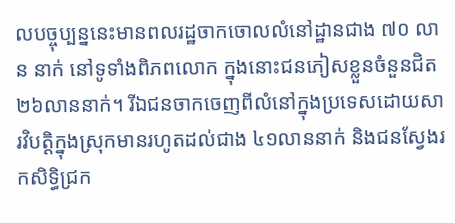លបច្ចុប្បន្ននេះមានពលរដ្ឋចាកចោលលំនៅដ្ឋានជាង ៧០ លាន នាក់ នៅទូទាំងពិភពលោក ក្នុងនោះជនភៀសខ្លួនចំនួនជិត ២៦លាននាក់។ រីឯជនចាកចេញពីលំនៅក្នុងប្រទេសដោយសារវិបត្តិក្នុងស្រុកមានរហូតដល់ជាង ៤១លាននាក់ និងជនស្វែងរកសិទ្ធិជ្រក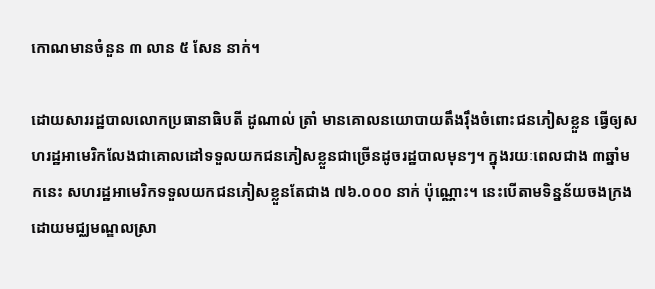កោណមានចំនួន ៣ លាន ៥ សែន នាក់។

ដោយសាររដ្ឋបាលលោកប្រធានាធិបតី ដូណាល់ ត្រាំ មានគោលនយោបាយតឹងរ៉ឹងចំពោះជនភៀសខ្លួន ធ្វើឲ្យសហរដ្ឋអាមេរិកលែងជាគោលដៅទទួលយកជនភៀសខ្លួនជាច្រើនដូចរដ្ឋបាលមុនៗ។ ក្នុងរយៈពេលជាង ៣ឆ្នាំមកនេះ សហរដ្ឋអាមេរិកទទួលយកជនភៀសខ្លួនតែជាង ៧៦.០០០ នាក់ ប៉ុណ្ណោះ។ នេះបើតាមទិន្នន័យចងក្រងដោយមជ្ឈមណ្ឌលស្រា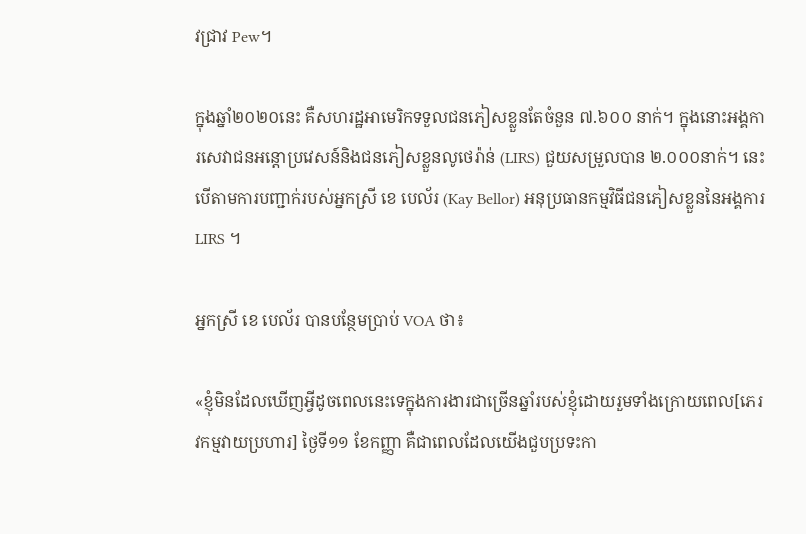វជ្រាវ Pew។

ក្នុងឆ្នាំ២០២០នេះ គឺសហរដ្ឋអាមេរិកទទួលជនភៀសខ្លួនតែចំនួន ៧.៦០០ នាក់។ ក្នុងនោះអង្គការសេវាជនអន្តោប្រវេសន៍និងជនភៀសខ្លួនលូថេរ៉ាន់ (LIRS) ជួយសម្រួលបាន ២.០០០នាក់។ នេះបើតាមការបញ្ជាក់របស់អ្នកស្រី ខេ បេល័រ (Kay Bellor) អនុប្រធានកម្មវិធីជនភៀសខ្លួននៃអង្គការ LIRS ។

អ្នកស្រី ខេ បេល័រ បានបន្ថែមប្រាប់ VOA ថា៖

«ខ្ញុំមិនដែលឃើញអ្វីដូចពេលនេះទេក្នុងការងារជាច្រើនឆ្នាំរបស់ខ្ញុំដោយរួមទាំងក្រោយពេល[ភេរវកម្មវាយប្រហារ] ថ្ងៃទី១១ ខែកញ្ញា គឺជាពេលដែលយើងជួបប្រទះកា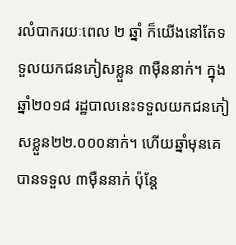រលំបាករយៈពេល ២ ឆ្នាំ ក៏យើងនៅតែទទួលយកជនភៀសខ្លួន ៣ម៉ឺននាក់។ ក្នុងឆ្នាំ២០១៨ រដ្ឋបាលនេះទទួលយកជនភៀសខ្លួន២២.០០០នាក់។ ហើយឆ្នាំមុនគេបានទទួល ៣ម៉ឺននាក់ ប៉ុន្តែ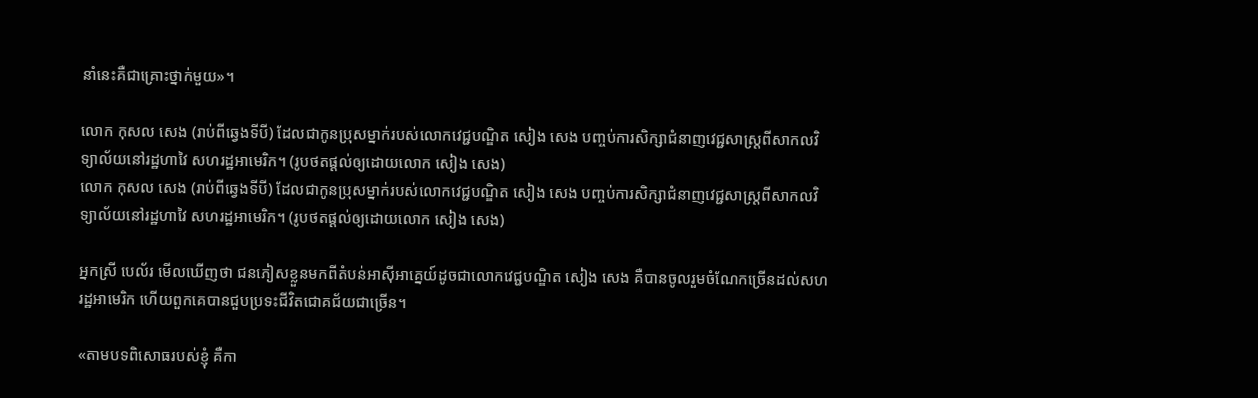នាំនេះគឺជាគ្រោះថ្នាក់មួយ»។

លោក កុសល សេង (រាប់ពីឆ្វេងទីបី) ដែលជាកូនប្រុសម្នាក់របស់លោកវេជ្ជបណ្ឌិត សៀង សេង បញ្ចប់ការសិក្សាជំនាញវេជ្ជសាស្ត្រពីសាកលវិទ្យាល័យនៅរដ្ឋហាវៃ សហរដ្ឋអាមេរិក។ (រូបថតផ្ដល់ឲ្យដោយលោក សៀង សេង)
លោក កុសល សេង (រាប់ពីឆ្វេងទីបី) ដែលជាកូនប្រុសម្នាក់របស់លោកវេជ្ជបណ្ឌិត សៀង សេង បញ្ចប់ការសិក្សាជំនាញវេជ្ជសាស្ត្រពីសាកលវិទ្យាល័យនៅរដ្ឋហាវៃ សហរដ្ឋអាមេរិក។ (រូបថតផ្ដល់ឲ្យដោយលោក សៀង សេង)

អ្នកស្រី បេល័រ មើលឃើញថា ជនភៀសខ្លួនមកពីតំបន់អាស៊ីអាគ្នេយ៍ដូចជាលោកវេជ្ជបណ្ឌិត សៀង សេង គឺបានចូលរួមចំណែកច្រើនដល់សហរដ្ឋអាមេរិក ហើយពួកគេបានជួបប្រទះជីវិតជោគជ័យជាច្រើន។

«តាមបទពិសោធរបស់ខ្ញុំ គឺកា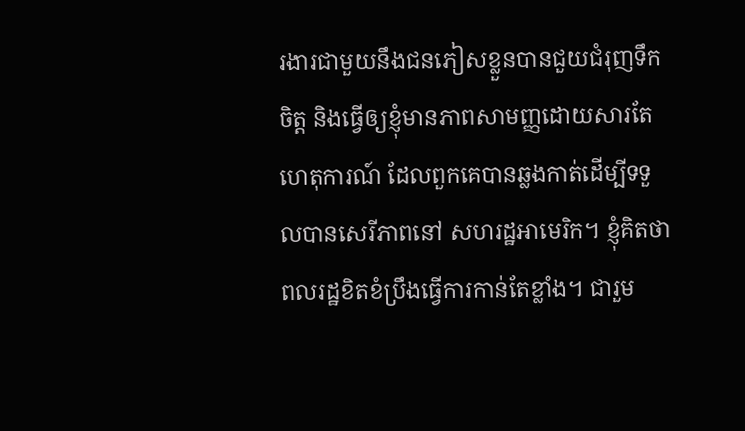រងារជាមួយនឹងជនភៀសខ្លួនបានជួយជំរុញទឹកចិត្ត និងធ្វើឲ្យខ្ញុំមានភាពសាមញ្ញដោយសារតែហេតុការណ៍ ដែលពួកគេបានឆ្លងកាត់ដើម្បីទទួលបានសេរីភាពនៅ សហរដ្ឋអាមេរិក។ ខ្ញុំគិតថា ពលរដ្ឋខិតខំប្រឹងធ្វើការកាន់តែខ្លាំង។ ជារួម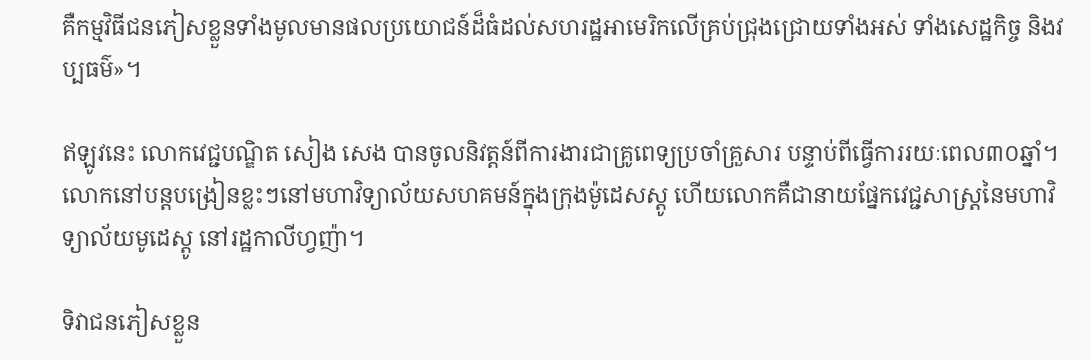គឺកម្មវិធីជនភៀសខ្លួនទាំងមូលមានផលប្រយោជន៍ដ៏ធំដល់សហរដ្ឋអាមេរិកលើគ្រប់ជ្រុងជ្រោយទាំងអស់ ទាំងសេដ្ឋកិច្ច និងវប្បធម៌»។

ឥឡូវនេះ លោកវេជ្ជបណ្ឌិត សៀង សេង បានចូលនិវត្តន៍ពីការងារជាគ្រូពេទ្យប្រចាំគ្រួសារ បន្ទាប់ពីធ្វើការរយៈពេល៣០ឆ្នាំ។ លោកនៅបន្តបង្រៀនខ្លះៗនៅមហាវិទ្យាល័យសហគមន៍ក្នុងក្រុងម៉ូដេសស្តូ ហើយលោកគឺជានាយផ្នែកវេជ្ជសាស្ត្រនៃមហាវិទ្យាល័យមូដេស្តូ នៅរដ្ឋកាលីហ្វញ៉ា។

ទិវាជនភៀសខ្លួន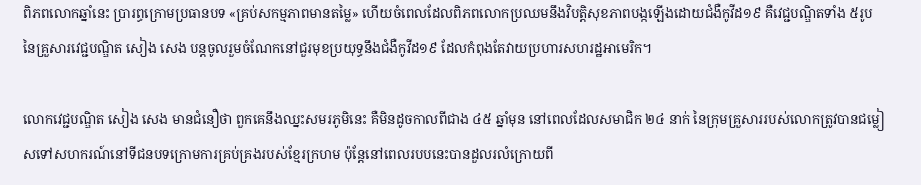ពិភពលោកឆ្នាំនេះ ប្រារព្ធក្រោមប្រធានបទ «គ្រប់សកម្មភាពមានតម្លៃ» ហើយចំពេលដែលពិភពលោកប្រឈមនឹងវិបត្តិសុខភាពបង្កឡើងដោយជំងឺកូវីដ១៩ គឺវេជ្ជបណ្ឌិតទាំង ៥រូប នៃគ្រួសារវេជ្ជបណ្ឌិត សៀង សេង បន្តចូលរួមចំណែកនៅជួរមុខប្រយុទ្ធនឹងជំងឺកូវីដ១៩ ដែលកំពុងតែវាយប្រហារសហរដ្ឋអាមេរិក។

លោកវេជ្ជបណ្ឌិត សៀង សេង មានជំនឿថា ពួកគេនឹងឈ្នះសមរភូមិនេះ គឺមិនដូចកាលពីជាង ៤៥ ឆ្នាំមុន នៅពេលដែលសមាជិក ២៤ នាក់ នៃក្រុមគ្រួសាររបស់លោកត្រូវបានជម្លៀសទៅសហករណ៍នៅទីជនបទក្រោមការគ្រប់គ្រងរបស់ខ្មែរក្រហម ប៉ុន្តែនៅពេលរបបនេះបានដួលរលំក្រោយពី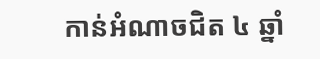កាន់អំណាចជិត ៤ ឆ្នាំ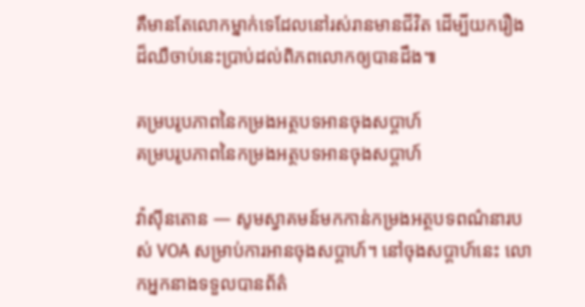គឺមានតែលោកម្នាក់ទេដែលនៅរស់រានមានជីវិត ដើម្បីយករឿងដ៏ឈឺចាប់នេះប្រាប់ដល់ពិភពលោកឲ្យបានដឹង៕

គម្របរូបភាពនៃកម្រងអត្ថបទអានចុងសប្តាហ៍
គម្របរូបភាពនៃកម្រងអត្ថបទអានចុងសប្តាហ៍

វ៉ាស៊ីនតោន — សូមស្វាគមន៍មកកាន់កម្រងអត្ថបទពណ៌នារបស់ VOA សម្រាប់ការអានចុងសប្តាហ៍។ នៅចុងសប្តាហ៍នេះ លោកអ្នកនាងទទួលបានព័ត៌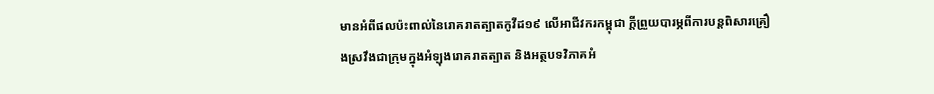មានអំពីផលប៉ះពាល់នៃរោគរាតត្បាតកូវីដ១៩ លើអាជីវករកម្ពុជា ក្តីព្រួយបារម្ភពីការបន្តពិសារគ្រឿងស្រវឹងជាក្រុមក្នុងអំឡុងរោគរាតត្បាត និងអត្ថបទវិភាគអំ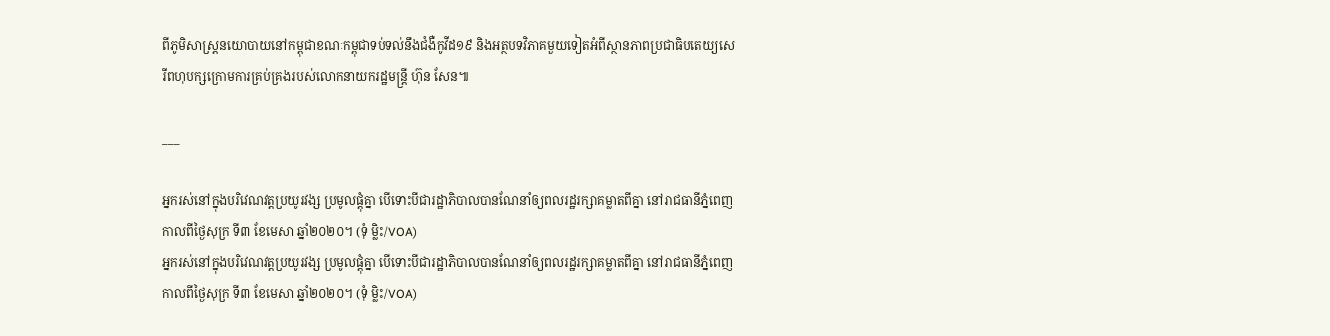ពីភូមិសាស្ត្រនយោបាយនៅកម្ពុជាខណៈកម្ពុជាទប់ទល់នឹងជំងឺកូវីដ១៩ និងអត្ថបទវិភាគមួយទៀតអំពីស្ថានភាពប្រជាធិបតេយ្យសេរីពហុបក្សក្រោមការគ្រប់គ្រងរបស់លោកនាយករដ្ឋមន្ត្រី ហ៊ុន សែន៕

___

អ្នករស់នៅក្នុងបរិវេណវត្តប្រយូរវង្ស ប្រមូលផ្តុំគ្នា បើទោះបីជារដ្ឋាភិបាលបានណែនាំឲ្យពលរដ្ឋរក្សាគម្លាតពីគ្នា នៅរាជធានីភ្នំពេញ កាលពីថ្ងៃសុក្រ ទី៣ ខែមេសា ឆ្នាំ២០២០។ (ទុំ ម្លិះ/VOA)
អ្នករស់នៅក្នុងបរិវេណវត្តប្រយូរវង្ស ប្រមូលផ្តុំគ្នា បើទោះបីជារដ្ឋាភិបាលបានណែនាំឲ្យពលរដ្ឋរក្សាគម្លាតពីគ្នា នៅរាជធានីភ្នំពេញ កាលពីថ្ងៃសុក្រ ទី៣ ខែមេសា ឆ្នាំ២០២០។ (ទុំ ម្លិះ/VOA)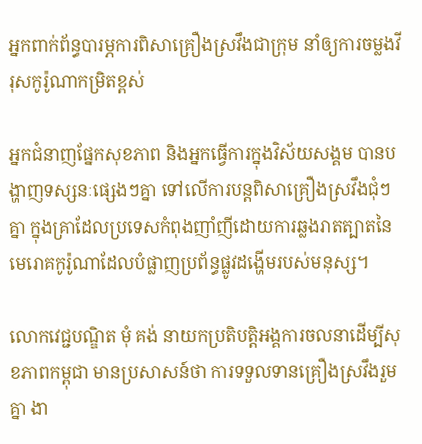អ្នកពាក់ព័ន្ធបារម្ភការពិសាគ្រឿងស្រវឹងជាក្រុម នាំឲ្យការចម្លងវីរុសកូរ៉ូណាកម្រិតខ្ពស់

អ្នកជំនាញផ្នែកសុខភាព និងអ្នកធ្វើការក្នុងវិស័យសង្គម បានបង្ហាញទស្សនៈផ្សេងៗគ្នា ទៅលើការបន្តពិសាគ្រឿងស្រវឹងជុំៗគ្នា ក្នុងគ្រាដែលប្រទេសកំពុងញាំញីដោយការឆ្លងរាតត្បាតនៃមេរោគកូរ៉ូណាដែលបំផ្លាញប្រព័ន្ធផ្លូវដង្ហើមរបស់មនុស្ស។

លោកវេជ្ជបណ្ឌិត មុំ គង់ នាយកប្រតិបត្តិអង្គការចលនាដើម្បីសុខភាពកម្ពុជា មានប្រសាសន៍ថា ការទទួលទានគ្រឿងស្រវឹងរួមគ្នា ងា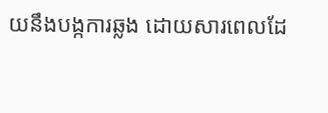យនឹងបង្កការឆ្លង ដោយសារពេលដែ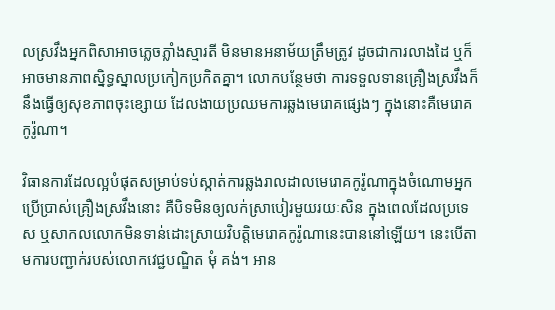លស្រវឹងអ្នកពិសាអាចភ្លេចភ្លាំងស្មារតី មិនមានអនាម័យត្រឹមត្រូវ ដូចជាការលាងដៃ ឬក៏អាចមានភាពស្និទ្ធស្នាលប្រកៀកប្រកិតគ្នា។ លោកបន្ថែមថា ការទទួលទានគ្រឿងស្រវឹងក៏នឹងធ្វើឲ្យសុខភាពចុះខ្សោយ ដែលងាយប្រឈមការឆ្លងមេរោគផ្សេងៗ ក្នុងនោះគឺមេរោគកូរ៉ូណា។

វិធានការដែលល្អបំផុតសម្រាប់ទប់ស្កាត់ការឆ្លងរាលដាលមេរោគកូរ៉ូណាក្នុងចំណោមអ្នកប្រើប្រាស់គ្រឿងស្រវឹងនោះ គឺបិទមិនឲ្យលក់ស្រាបៀរមួយរយៈសិន ក្នុងពេលដែលប្រទេស ឬសាកលលោកមិនទាន់ដោះស្រាយវិបត្តិមេរោគកូរ៉ូណានេះបាននៅឡើយ។ នេះបើតាមការបញ្ជាក់របស់លោកវេជ្ជបណ្ឌិត មុំ គង់។ អាន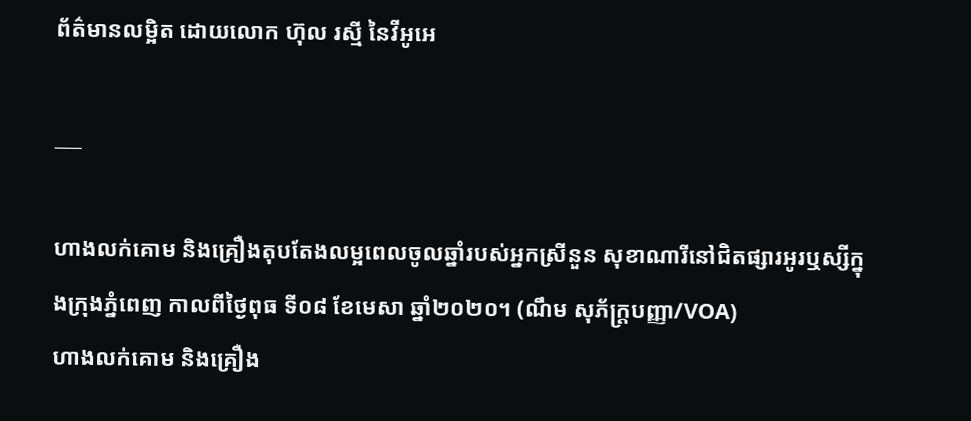ព័ត៌មានលម្អិត ដោយលោក ហ៊ុល រស្មី នៃវីអូអេ

___

ហាងលក់គោម និងគ្រឿងតុបតែងលម្អពេលចូលឆ្នាំរបស់អ្នកស្រីនួន សុខាណារីនៅជិតផ្សារអូរឬស្សីក្នុងក្រុងភ្នំពេញ កាលពីថ្ងៃពុធ ទី០៨ ខែមេសា ឆ្នាំ២០២០។ (ណឹម សុភ័ក្រ្តបញ្ញា/VOA)
ហាងលក់គោម និងគ្រឿង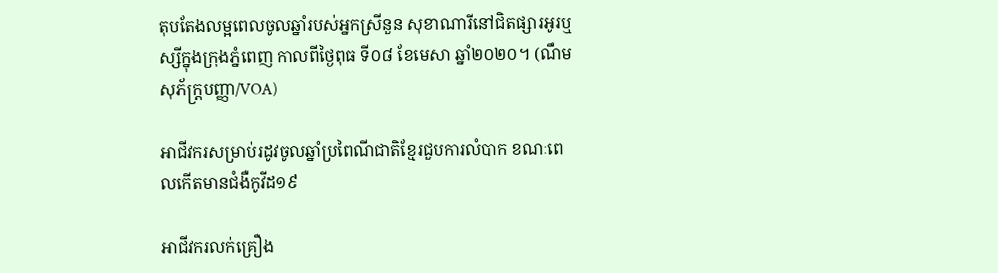តុបតែងលម្អពេលចូលឆ្នាំរបស់អ្នកស្រីនួន សុខាណារីនៅជិតផ្សារអូរឬស្សីក្នុងក្រុងភ្នំពេញ កាលពីថ្ងៃពុធ ទី០៨ ខែមេសា ឆ្នាំ២០២០។ (ណឹម សុភ័ក្រ្តបញ្ញា/VOA)

អាជីវករសម្រាប់រដូវចូលឆ្នាំប្រពៃណីជាតិខ្មែរជួបការលំបាក ខណៈពេលកើតមានជំងឺកូវីដ១៩

អាជីវករលក់គ្រឿង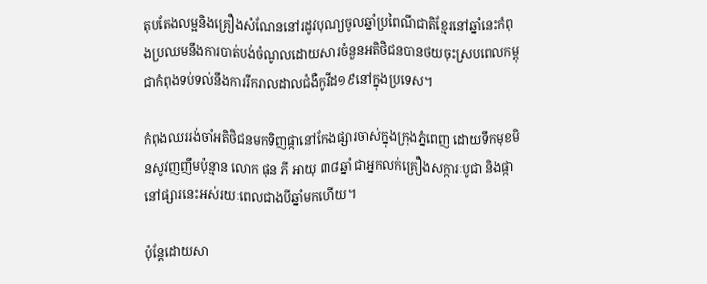តុបតែងលម្អនិងគ្រឿងសំណែននៅរដូវបុណ្យចូលឆ្នាំប្រពៃណីជាតិខ្មែរនៅឆ្នាំនេះកំពុងប្រឈមនឹងការបាត់បង់ចំណូលដោយសារចំនួនអតិថិជនបានថយចុះស្របពេលកម្ពុជាកំពុងទប់ទល់នឹងការរីករាលដាលជំងឺកូវីដ១៩នៅក្នុងប្រទេស។

កំពុងឈររង់ចាំអតិថិជនមកទិញផ្កានៅកែងផ្សារចាស់ក្នុងក្រុងភ្នំពេញ ដោយទឹកមុខមិនសូវញញឹមប៉ុន្មាន លោក ផុន ភី អាយុ ៣៨ឆ្នាំ ជាអ្នកលក់គ្រឿងសក្ការៈបូជា និងផ្កានៅផ្សារនេះអស់រយៈពេលជាងបីឆ្នាំមកហើយ។

ប៉ុន្តែដោយសា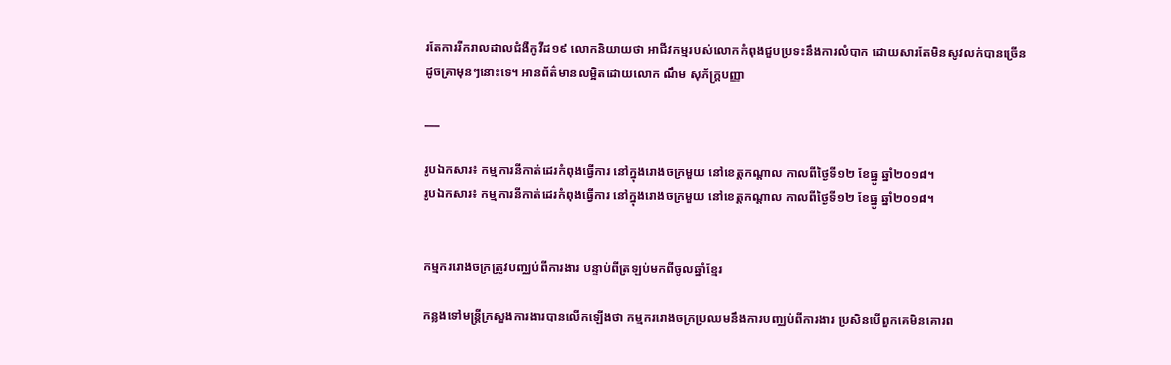រតែការរីករាលដាលជំងឺកូវីដ១៩ លោកនិយាយថា អាជីវកម្មរបស់លោកកំពុងជួបប្រទះនឹងការលំបាក ដោយសារតែមិនសូវលក់បានច្រើនដូចគ្រាមុនៗនោះទេ។ អានព័ត៌មានលម្អិតដោយលោក ណឹម សុភ័ក្ត្របញ្ញា

___

រូបឯកសារ៖ កម្មការនីកាត់ដេរកំពុងធ្វើការ នៅក្នុងរោងចក្រមួយ នៅខេត្តកណ្តាល កាលពីថ្ងៃទី១២ ខែធ្នូ ឆ្នាំ២០១៨។
រូបឯកសារ៖ កម្មការនីកាត់ដេរកំពុងធ្វើការ នៅក្នុងរោងចក្រមួយ នៅខេត្តកណ្តាល កាលពីថ្ងៃទី១២ ខែធ្នូ ឆ្នាំ២០១៨។


កម្មកររោងចក្រត្រូវបញ្ឈប់ពីការងារ បន្ទាប់ពីត្រឡប់មកពីចូលឆ្នាំខ្មែរ

កន្លងទៅមន្រ្តីក្រសួងការងារបានលើកឡើងថា កម្មកររោងចក្រប្រឈមនឹងការបញ្ឈប់ពីការងារ ប្រសិនបើពួកគេមិនគោរព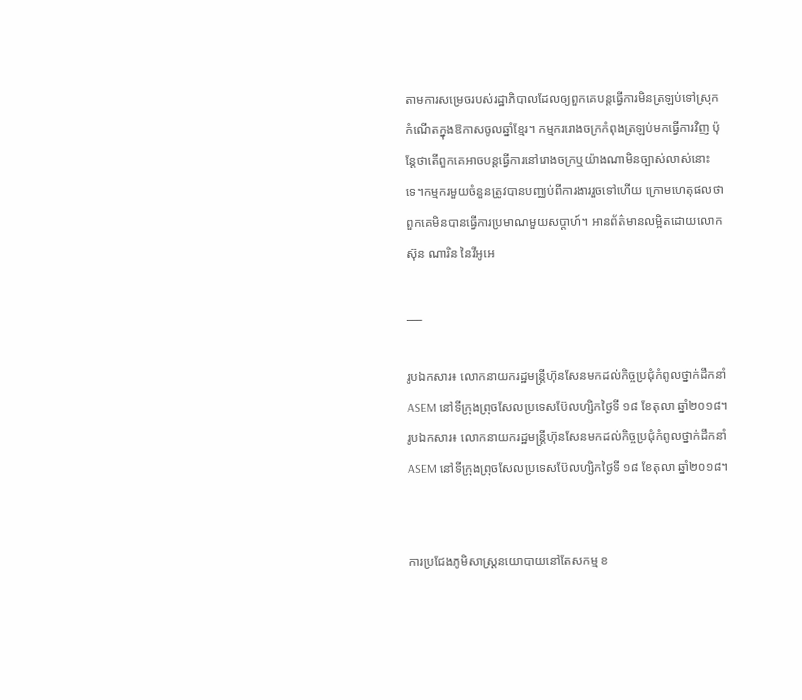តាមការសម្រេចរបស់រដ្ឋាភិបាលដែលឲ្យពួកគេបន្តធ្វើការមិនត្រឡប់ទៅស្រុកកំណើតក្នុងឱកាសចូលឆ្នាំខ្មែរ។ កម្មកររោងចក្រកំពុងត្រឡប់មកធ្វើការវិញ ប៉ុន្តែថាតើពួកគេអាចបន្តធ្វើការនៅរោងចក្រឬយ៉ាងណាមិនច្បាស់លាស់នោះទេ។កម្មករមួយចំនួនត្រូវបានបញ្ឈប់ពីការងាររួចទៅហើយ ក្រោមហេតុផលថាពួកគេមិនបានធ្វើការប្រមាណមួយសប្តាហ៍។ អានព័ត៌មានលម្អិតដោយលោក ស៊ុន ណារិន នៃវីអូអេ

___

រូបឯកសារ៖ លោកនាយករដ្ឋមន្រ្តីហ៊ុនសែនមកដល់កិច្ចប្រជុំកំពូលថ្នាក់ដឹកនាំ ASEM នៅទីក្រុងព្រុចសែលប្រទេសប៊ែលហ្សិកថ្ងៃទី ១៨ ខែតុលា ឆ្នាំ២០១៨។
រូបឯកសារ៖ លោកនាយករដ្ឋមន្រ្តីហ៊ុនសែនមកដល់កិច្ចប្រជុំកំពូលថ្នាក់ដឹកនាំ ASEM នៅទីក្រុងព្រុចសែលប្រទេសប៊ែលហ្សិកថ្ងៃទី ១៨ ខែតុលា ឆ្នាំ២០១៨។


ការប្រជែងភូមិសាស្ត្រនយោបាយនៅតែសកម្ម ខ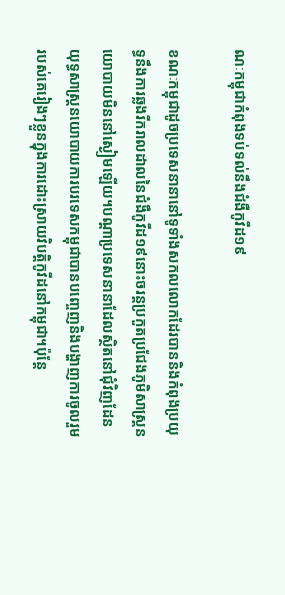ណៈកម្ពុជាកំពុងទប់ទល់នឹងជំងឺកូវីដ១៩

ខណៈកម្ពុជាដូចប្រទេសនានានៅទូទាំងសកលលោកដែរបាននិងកំពុងប្រយុទ្ធនឹងការឆ្លងរីករាលដាលនៃជំងឺកូវីដ១៩នោះចរន្តប្រកួតប្រជែងភូមិសាស្ត្រនយោបាយមិននៅស្ងៀមឡើយ។បណ្ដាប្រទេសនានាដែលស្ថិតនៅជុំវិញដែនយុទ្ធសាស្ត្រនយោបាយការបរទេសកម្ពុជាបានបញ្ចេញនិងបង្ហាញការចូលរួមរបស់គេរៀងៗខ្លួនក្នុងការដោះស្រាយវិបត្តិកូវីដនៅកម្ពុជា។ប៉ុន្តែ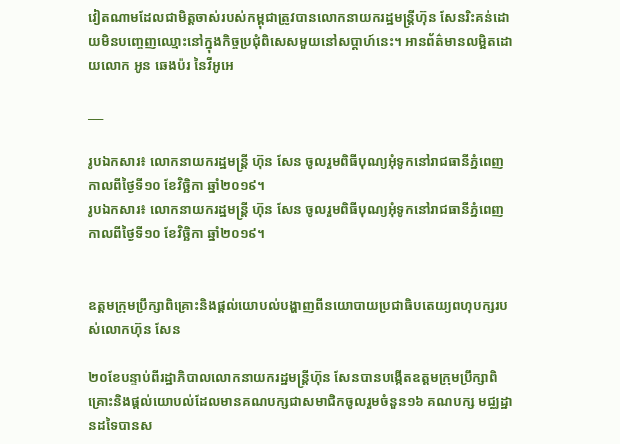វៀតណាមដែលជាមិត្តចាស់របស់កម្ពុជាត្រូវបានលោកនាយករដ្ឋមន្រ្តីហ៊ុន សែនរិះគន់ដោយមិនបញ្ចេញឈ្មោះនៅក្នុងកិច្ចប្រជុំពិសេសមួយនៅសប្តាហ៍នេះ។ អានព័ត៌មានលម្អិតដោយលោក អូន ឆេងប៉រ នៃវីអូអេ

___

រូបឯកសារ៖ លោកនាយករដ្ឋមន្ត្រី ហ៊ុន សែន ចូលរួមពិធីបុណ្យអុំទូកនៅរាជធានីភ្នំពេញ កាលពីថ្ងៃទី១០ ខែវិច្ឆិកា ឆ្នាំ២០១៩។
រូបឯកសារ៖ លោកនាយករដ្ឋមន្ត្រី ហ៊ុន សែន ចូលរួមពិធីបុណ្យអុំទូកនៅរាជធានីភ្នំពេញ កាលពីថ្ងៃទី១០ ខែវិច្ឆិកា ឆ្នាំ២០១៩។


ឧត្តមក្រុមប្រឹក្សាពិគ្រោះនិងផ្ដល់យោបល់បង្ហាញពីនយោបាយប្រជាធិបតេយ្យពហុបក្សរបស់លោកហ៊ុន សែន

២០ខែបន្ទាប់ពីរដ្ឋាភិបាលលោកនាយករដ្ឋមន្ត្រីហ៊ុន សែនបានបង្កើតឧត្តមក្រុមប្រឹក្សាពិគ្រោះនិងផ្ដល់យោបល់ដែលមានគណបក្សជាសមាជិកចូលរួមចំនួន១៦ គណបក្ស មជ្ឈដ្ឋានដទៃបានស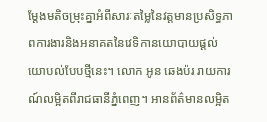ម្ដែងមតិចម្រុះគ្នាអំពីសារៈតម្លៃនៃវត្តមានប្រសិទ្ធភាពការងារនិងអនាគតនៃវេទិកានយោបាយផ្ដល់យោបល់បែបថ្មីនេះ។ លោក អូន ឆេងប៉រ រាយការណ៍លម្អិតពីរាជធានីភ្នំពេញ។ អានព័ត៌មានលម្អិត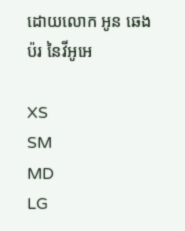ដោយលោក អូន ឆេងប៉រ នៃវីអូអេ

XS
SM
MD
LG